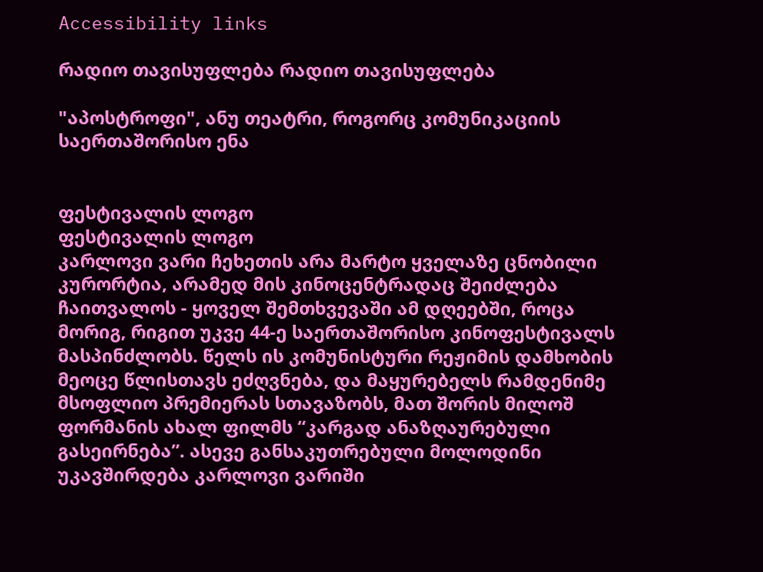Accessibility links

რადიო თავისუფლება რადიო თავისუფლება

"აპოსტროფი", ანუ თეატრი, როგორც კომუნიკაციის საერთაშორისო ენა


ფესტივალის ლოგო
ფესტივალის ლოგო
კარლოვი ვარი ჩეხეთის არა მარტო ყველაზე ცნობილი კურორტია, არამედ მის კინოცენტრადაც შეიძლება ჩაითვალოს - ყოველ შემთხვევაში ამ დღეებში, როცა მორიგ, რიგით უკვე 44-ე საერთაშორისო კინოფესტივალს მასპინძლობს. წელს ის კომუნისტური რეჟიმის დამხობის მეოცე წლისთავს ეძღვნება, და მაყურებელს რამდენიმე მსოფლიო პრემიერას სთავაზობს, მათ შორის მილოშ ფორმანის ახალ ფილმს “კარგად ანაზღაურებული გასეირნება”. ასევე განსაკუთრებული მოლოდინი უკავშირდება კარლოვი ვარიში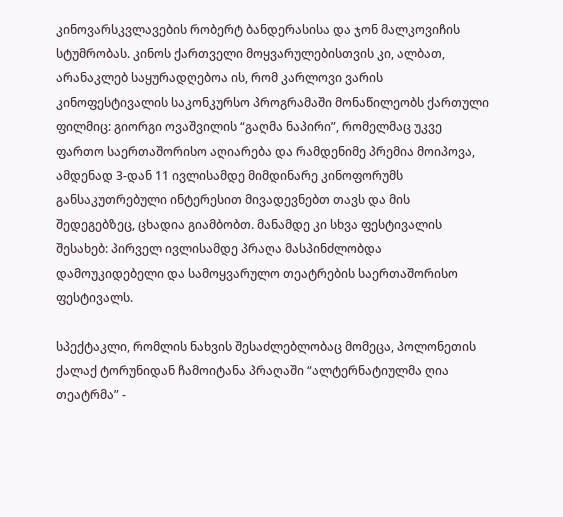კინოვარსკვლავების რობერტ ბანდერასისა და ჯონ მალკოვიჩის სტუმრობას. კინოს ქართველი მოყვარულებისთვის კი, ალბათ, არანაკლებ საყურადღებოა ის, რომ კარლოვი ვარის კინოფესტივალის საკონკურსო პროგრამაში მონაწილეობს ქართული ფილმიც: გიორგი ოვაშვილის “გაღმა ნაპირი”, რომელმაც უკვე ფართო საერთაშორისო აღიარება და რამდენიმე პრემია მოიპოვა, ამდენად 3-დან 11 ივლისამდე მიმდინარე კინოფორუმს განსაკუთრებული ინტერესით მივადევნებთ თავს და მის შედეგებზეც, ცხადია გიამბობთ. მანამდე კი სხვა ფესტივალის შესახებ: პირველ ივლისამდე პრაღა მასპინძლობდა დამოუკიდებელი და სამოყვარულო თეატრების საერთაშორისო ფესტივალს.

სპექტაკლი, რომლის ნახვის შესაძლებლობაც მომეცა, პოლონეთის ქალაქ ტორუნიდან ჩამოიტანა პრაღაში “ალტერნატიულმა ღია თეატრმა” -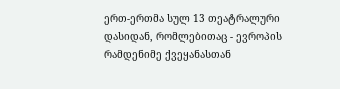ერთ-ერთმა სულ 13 თეატრალური დასიდან, რომლებითაც - ევროპის რამდენიმე ქვეყანასთან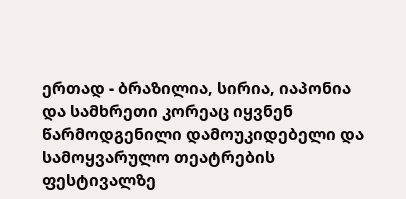ერთად - ბრაზილია, სირია, იაპონია და სამხრეთი კორეაც იყვნენ წარმოდგენილი დამოუკიდებელი და სამოყვარულო თეატრების ფესტივალზე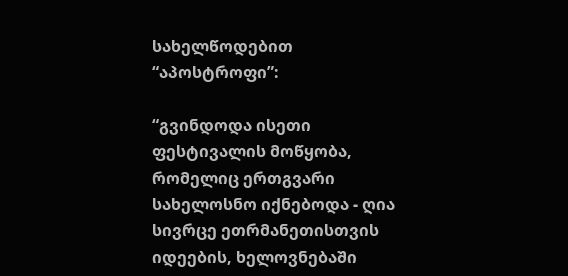სახელწოდებით “აპოსტროფი”:

“გვინდოდა ისეთი ფესტივალის მოწყობა, რომელიც ერთგვარი სახელოსნო იქნებოდა - ღია სივრცე ეთრმანეთისთვის იდეების, ხელოვნებაში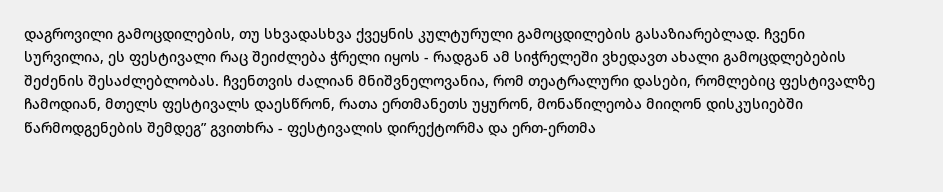დაგროვილი გამოცდილების, თუ სხვადასხვა ქვეყნის კულტურული გამოცდილების გასაზიარებლად. ჩვენი სურვილია, ეს ფესტივალი რაც შეიძლება ჭრელი იყოს - რადგან ამ სიჭრელეში ვხედავთ ახალი გამოცდლებების შეძენის შესაძლებლობას. ჩვენთვის ძალიან მნიშვნელოვანია, რომ თეატრალური დასები, რომლებიც ფესტივალზე ჩამოდიან, მთელს ფესტივალს დაესწრონ, რათა ერთმანეთს უყურონ, მონაწილეობა მიიღონ დისკუსიებში წარმოდგენების შემდეგ” გვითხრა - ფესტივალის დირექტორმა და ერთ-ერთმა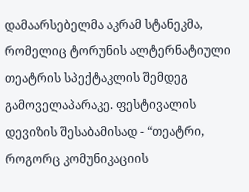დამაარსებელმა აკრამ სტანეკმა, რომელიც ტორუნის ალტერნატიული თეატრის სპექტაკლის შემდეგ გამოველაპარაკე. ფესტივალის დევიზის შესაბამისად - “თეატრი, როგორც კომუნიკაციის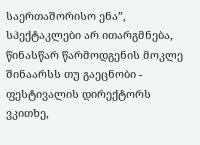საერთაშორისო ენა”, სპექტაკლები არ ითარგმნება, წინასწარ წარმოდგენის მოკლე შინაარსს თუ გაეცნობი - ფესტივალის დირექტორს ვკითხე,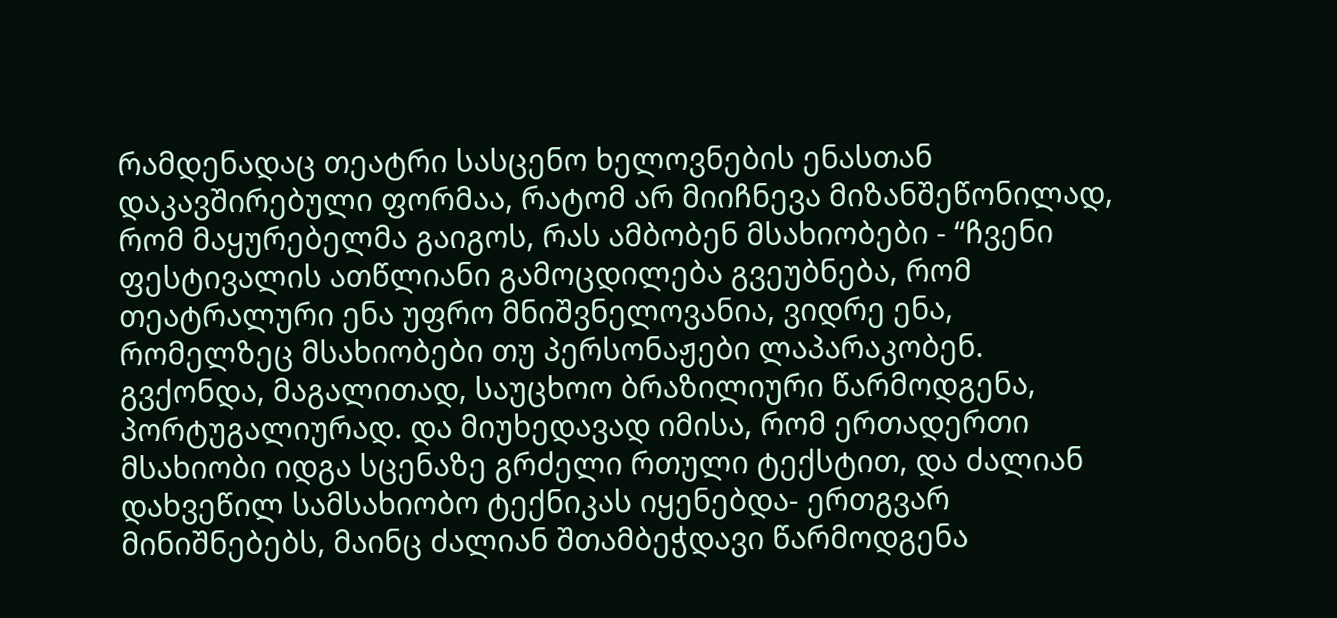რამდენადაც თეატრი სასცენო ხელოვნების ენასთან დაკავშირებული ფორმაა, რატომ არ მიიჩნევა მიზანშეწონილად, რომ მაყურებელმა გაიგოს, რას ამბობენ მსახიობები - “ჩვენი ფესტივალის ათწლიანი გამოცდილება გვეუბნება, რომ თეატრალური ენა უფრო მნიშვნელოვანია, ვიდრე ენა, რომელზეც მსახიობები თუ პერსონაჟები ლაპარაკობენ. გვქონდა, მაგალითად, საუცხოო ბრაზილიური წარმოდგენა, პორტუგალიურად. და მიუხედავად იმისა, რომ ერთადერთი მსახიობი იდგა სცენაზე გრძელი რთული ტექსტით, და ძალიან დახვეწილ სამსახიობო ტექნიკას იყენებდა- ერთგვარ მინიშნებებს, მაინც ძალიან შთამბეჭდავი წარმოდგენა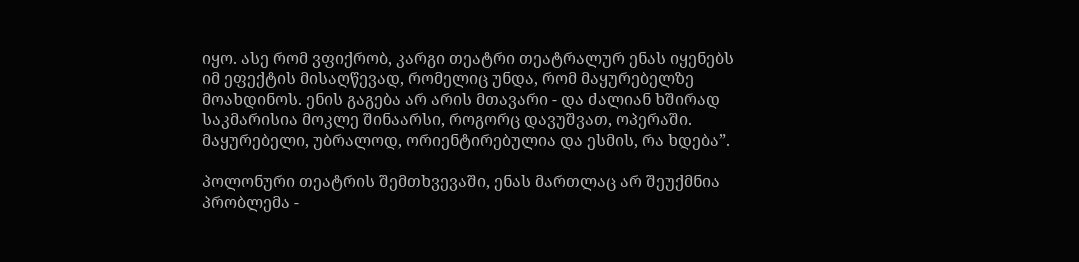იყო. ასე რომ ვფიქრობ, კარგი თეატრი თეატრალურ ენას იყენებს იმ ეფექტის მისაღწევად, რომელიც უნდა, რომ მაყურებელზე მოახდინოს. ენის გაგება არ არის მთავარი - და ძალიან ხშირად საკმარისია მოკლე შინაარსი, როგორც დავუშვათ, ოპერაში. მაყურებელი, უბრალოდ, ორიენტირებულია და ესმის, რა ხდება”.

პოლონური თეატრის შემთხვევაში, ენას მართლაც არ შეუქმნია პრობლემა -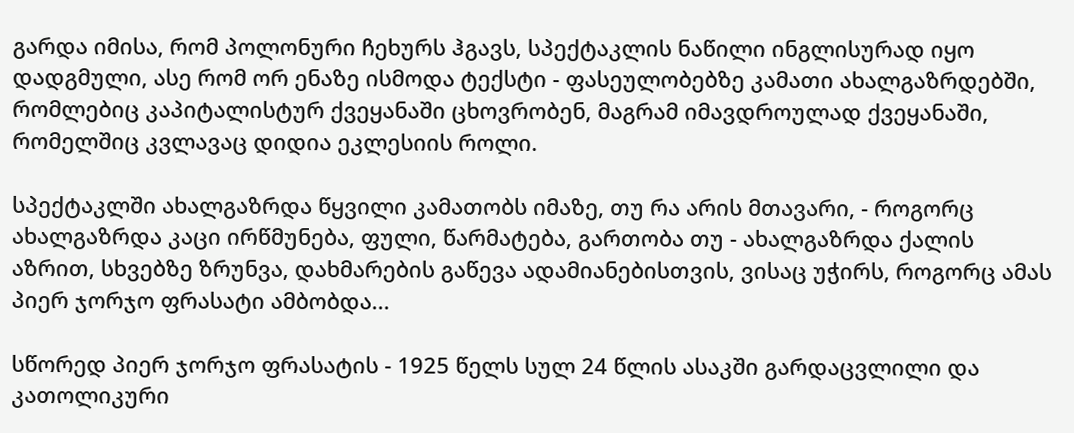გარდა იმისა, რომ პოლონური ჩეხურს ჰგავს, სპექტაკლის ნაწილი ინგლისურად იყო დადგმული, ასე რომ ორ ენაზე ისმოდა ტექსტი - ფასეულობებზე კამათი ახალგაზრდებში, რომლებიც კაპიტალისტურ ქვეყანაში ცხოვრობენ, მაგრამ იმავდროულად ქვეყანაში, რომელშიც კვლავაც დიდია ეკლესიის როლი.

სპექტაკლში ახალგაზრდა წყვილი კამათობს იმაზე, თუ რა არის მთავარი, - როგორც ახალგაზრდა კაცი ირწმუნება, ფული, წარმატება, გართობა თუ - ახალგაზრდა ქალის აზრით, სხვებზე ზრუნვა, დახმარების გაწევა ადამიანებისთვის, ვისაც უჭირს, როგორც ამას პიერ ჯორჯო ფრასატი ამბობდა...

სწორედ პიერ ჯორჯო ფრასატის - 1925 წელს სულ 24 წლის ასაკში გარდაცვლილი და კათოლიკური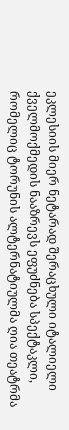ეკლესიის მიერ ნეტარად შერაცხული იტალიელი ქველმოქმედის ნააზრევს ეფუძნება სპექტაკლი, რომელიც ტორუნის ალტერნატიულმა ღია თეატრმა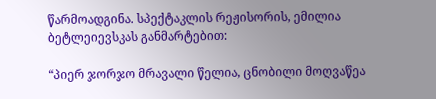წარმოადგინა. სპექტაკლის რეჟისორის, ემილია ბეტლეიევსკას განმარტებით:

“პიერ ჯორჯო მრავალი წელია, ცნობილი მოღვაწეა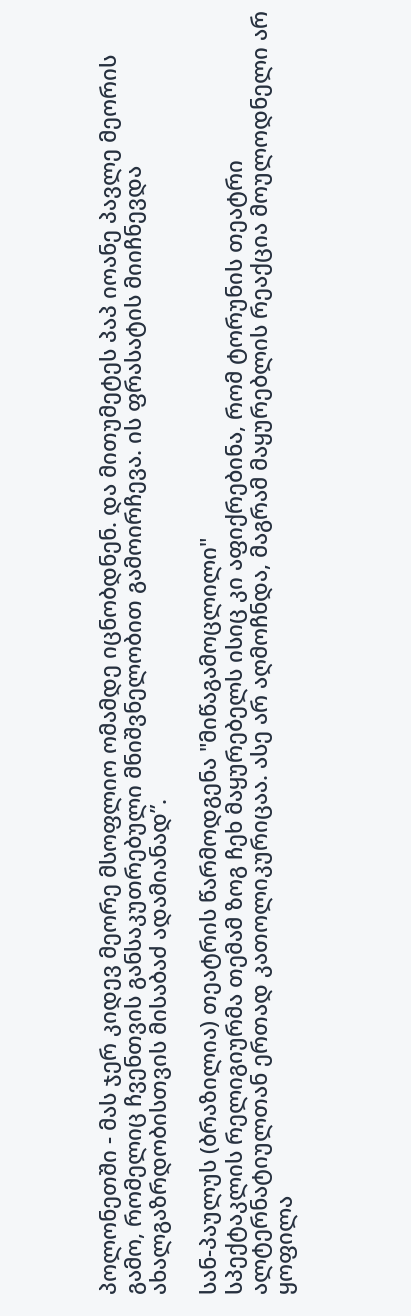პოლონეთში - მას ჯერ კიდევ მეორე მსოფლიო ომამდე იცნობდნენ. და მითუმეტეს პაპ იოანე პავლე მეორის გამო, რომელიც ჩვენთვის განსაკუთრებული მნიშვნელობით გამოირჩევა. ის ფრასატის მიიჩნევდა ახალგაზრდობისთვის მისაბაძ ადამიანად”.

სან-პაულუს (ბრაზილია) თეატრის წარმოდგენა "მიწაგამოცლილი"
სპექტაკლის რელიგიურმა თემამ ზოგ ჩეხ მაყურებელს ისიც კი აფიქრებინა, რომ ტორუნის თეატრი ალტერნატიულთან ერთად კათოლიკურიცაა. ასე არ აღმოჩნდა, მაგრამ მაყურებლის რეაქცია მოულოდნელი არ ყოფილა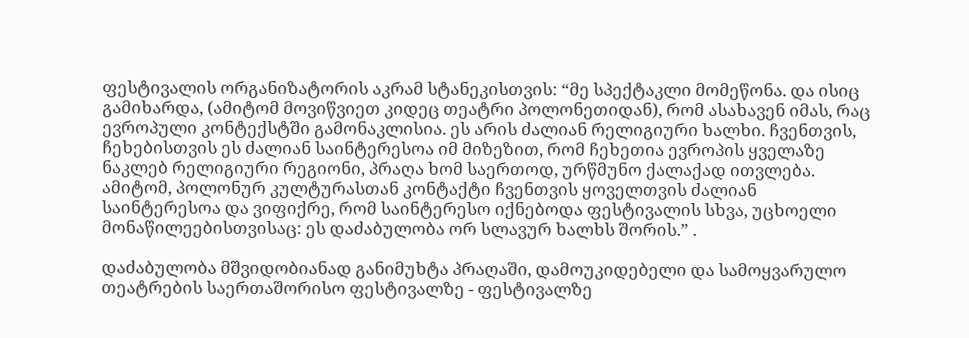ფესტივალის ორგანიზატორის აკრამ სტანეკისთვის: “მე სპექტაკლი მომეწონა. და ისიც გამიხარდა, (ამიტომ მოვიწვიეთ კიდეც თეატრი პოლონეთიდან), რომ ასახავენ იმას, რაც ევროპული კონტექსტში გამონაკლისია. ეს არის ძალიან რელიგიური ხალხი. ჩვენთვის, ჩეხებისთვის ეს ძალიან საინტერესოა იმ მიზეზით, რომ ჩეხეთია ევროპის ყველაზე ნაკლებ რელიგიური რეგიონი, პრაღა ხომ საერთოდ, ურწმუნო ქალაქად ითვლება. ამიტომ, პოლონურ კულტურასთან კონტაქტი ჩვენთვის ყოველთვის ძალიან საინტერესოა და ვიფიქრე, რომ საინტერესო იქნებოდა ფესტივალის სხვა, უცხოელი მონაწილეებისთვისაც: ეს დაძაბულობა ორ სლავურ ხალხს შორის.” .

დაძაბულობა მშვიდობიანად განიმუხტა პრაღაში, დამოუკიდებელი და სამოყვარულო თეატრების საერთაშორისო ფესტივალზე - ფესტივალზე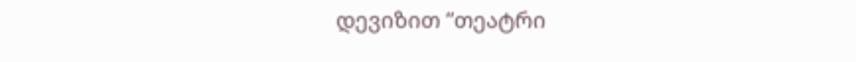დევიზით “თეატრი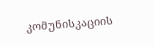კომუნისკაციის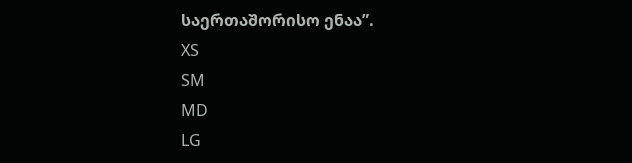საერთაშორისო ენაა”.
XS
SM
MD
LG